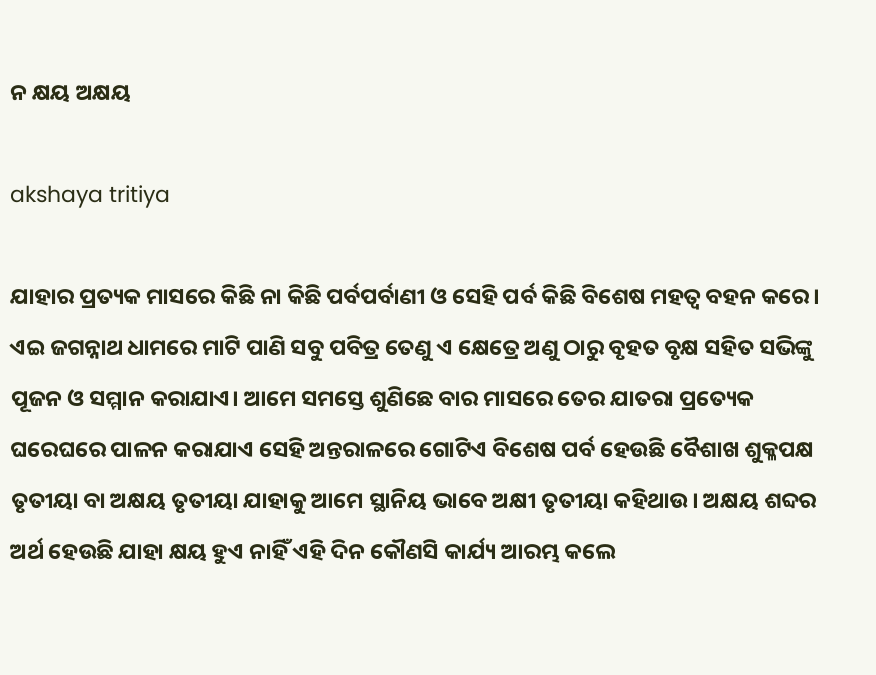ନ କ୍ଷୟ ଅକ୍ଷୟ

akshaya tritiya

ଯାହାର ପ୍ରତ୍ୟକ ମାସରେ କିଛି ନା କିଛି ପର୍ବପର୍ବାଣୀ ଓ ସେହି ପର୍ବ କିଛି ବିଶେଷ ମହତ୍ବ ବହନ କରେ। ଏଇ ଜଗନ୍ନାଥ ଧାମରେ ମାଟି ପାଣି ସବୁ ପବିତ୍ର ତେଣୁ ଏ କ୍ଷେତ୍ରେ ଅଣୁ ଠାରୁ ବୃହତ ବୃକ୍ଷ ସହିତ ସଭିଙ୍କୁ ପୂଜନ ଓ ସମ୍ମାନ କରାଯାଏ। ଆମେ ସମସ୍ତେ ଶୁଣିଛେ ବାର ମାସରେ ତେର ଯାତରା ପ୍ରତ୍ୟେକ ଘରେଘରେ ପାଳନ କରାଯାଏ ସେହି ଅନ୍ତରାଳରେ ଗୋଟିଏ ବିଶେଷ ପର୍ବ ହେଉଛି ବୈଶାଖ ଶୁକ୍ଳପକ୍ଷ ତୃତୀୟା ବା ଅକ୍ଷୟ ତୃତୀୟା ଯାହାକୁ ଆମେ ସ୍ଥାନିୟ ଭାବେ ଅକ୍ଷୀ ତୃତୀୟା କହିଥାଉ। ଅକ୍ଷୟ ଶବ୍ଦର ଅର୍ଥ ହେଉଛି ଯାହା କ୍ଷୟ ହୁଏ ନାହିଁ ଏହି ଦିନ କୌଣସି କାର୍ଯ୍ୟ ଆରମ୍ଭ କଲେ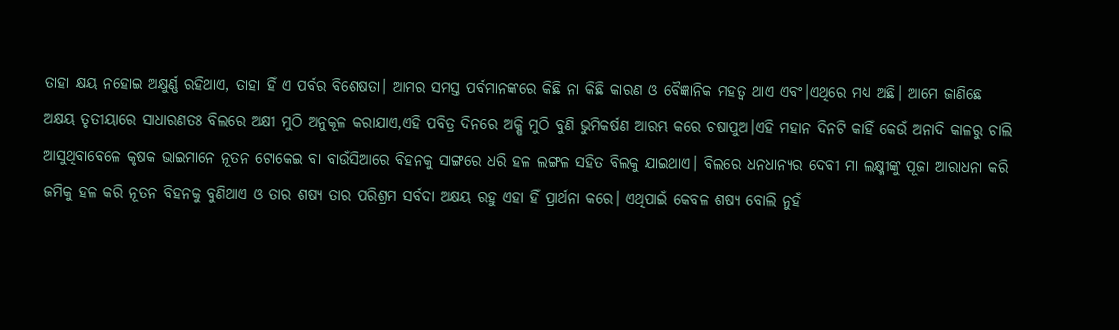ତାହା କ୍ଷୟ ନହୋଇ ଅକ୍ଷୁର୍ଣ୍ଣ ରହିଥାଏ, ତାହା ହିଁ ଏ ପର୍ବର ବିଶେଷତା। ଆମର ସମସ୍ତ ପର୍ବମାନଙ୍କରେ କିଛି ନା କିଛି କାରଣ ଓ ବୈଜ୍ଞାନିକ ମହତ୍ବ ଥାଏ ଏବଂ।ଏଥିରେ ମଧ୍ୟ ଅଛି। ଆମେ ଜାଣିଛେ ଅକ୍ଷୟ ତୃତୀୟାରେ ସାଧାରଣତଃ ବିଲରେ ଅକ୍ଷୀ ମୁଠି ଅନୁକୂଳ କରାଯାଏ,ଏହି ପବିତ୍ର ଦିନରେ ଅକ୍ଷି ମୁଠି ବୁଣି ଭୁମିକର୍ଷଣ ଆରମ୍ଭ କରେ ଚଷାପୁଅ।ଏହି ମହାନ ଦିନଟି କାହିଁ କେଉଁ ଅନାଦି କାଳରୁ ଚାଲି ଆସୁଥିବାବେଳେ କୃଷକ ଭାଇମାନେ ନୂତନ ଟୋକେଇ ବା ବାଉଁସିଆରେ ବିହନକୁ ସାଙ୍ଗରେ ଧରି ହଳ ଲଙ୍ଗଳ ସହିତ ବିଲକୁ ଯାଇଥାଏ। ବିଲରେ ଧନଧାନ୍ୟର ଦେବୀ ମା ଲକ୍ଷ୍ମୀଙ୍କୁ ପୂଜା ଆରାଧନା କରି ଜମିକୁ ହଳ କରି ନୂତନ ବିହନକୁ ବୁଣିଥାଏ ଓ ତାର ଶଷ୍ୟ ତାର ପରିଶ୍ରମ ସର୍ବଦା ଅକ୍ଷୟ ରହୁ ଏହା ହିଁ ପ୍ରାର୍ଥନା କରେ। ଏଥିପାଇଁ କେବଳ ଶଷ୍ୟ ବୋଲି ନୁହଁ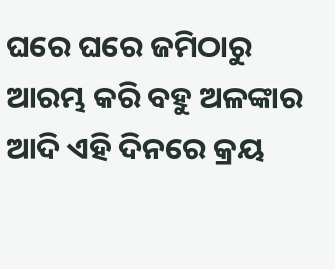ଘରେ ଘରେ ଜମିଠାରୁ ଆରମ୍ଭ କରି ବହୁ ଅଳଙ୍କାର ଆଦି ଏହି ଦିନରେ କ୍ରୟ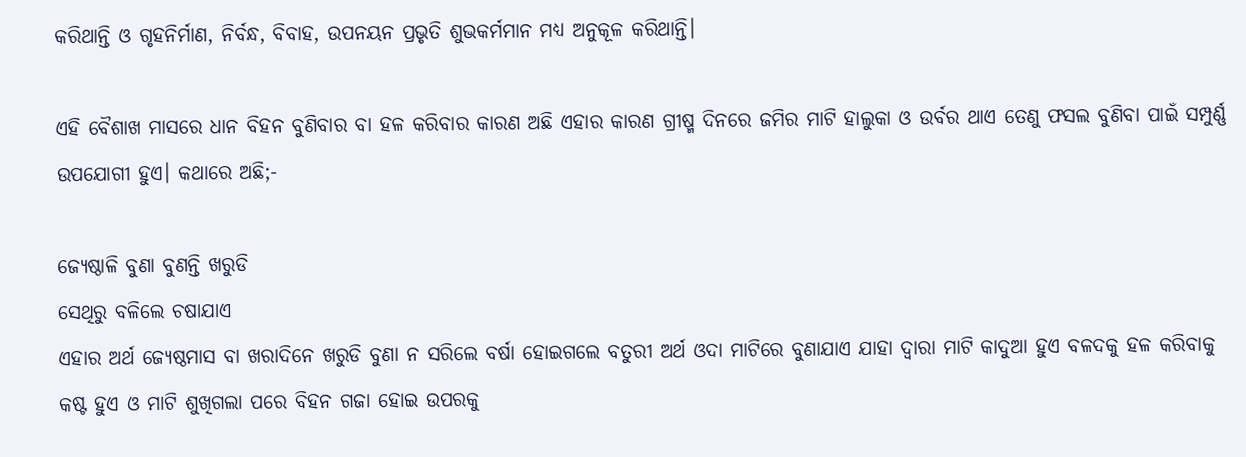କରିଥାନ୍ତି ଓ ଗୃହନିର୍ମାଣ, ନିର୍ବନ୍ଧ, ବିବାହ, ଉପନୟନ ପ୍ରଭୃତି ଶୁଭକର୍ମମାନ ମଧ୍ୟ ଅନୁକୂଳ କରିଥାନ୍ତି।

ଏହି ବୈଶାଖ ମାସରେ ଧାନ ବିହନ ବୁଣିବାର ବା ହଳ କରିବାର କାରଣ ଅଛି ଏହାର କାରଣ ଗ୍ରୀଷ୍ମ ଦିନରେ ଜମିର ମାଟି ହାଲୁକା ଓ ଉର୍ବର ଥାଏ ତେଣୁ ଫସଲ ବୁଣିବା ପାଇଁ ସମ୍ପୁର୍ଣ୍ଣ ଉପଯୋଗୀ ହୁଏ। କଥାରେ ଅଛି;-

ଜ୍ୟେଷ୍ଠାଳି ବୁଣା ବୁଣନ୍ତି ଖରୁଡି
ସେଥିରୁ ବଳିଲେ ଚଷାଯାଏ
ଏହାର ଅର୍ଥ ଜ୍ୟେଷ୍ଠମାସ ବା ଖରାଦିନେ ଖରୁଡି ବୁଣା ନ ସରିଲେ ବର୍ଷା ହୋଇଗଲେ ବତୁରୀ ଅର୍ଥ ଓଦା ମାଟିରେ ବୁଣାଯାଏ ଯାହା ଦ୍ବାରା ମାଟି କାଦୁଆ ହୁଏ ବଳଦକୁ ହଳ କରିବାକୁ କଷ୍ଟ ହୁଏ ଓ ମାଟି ଶୁଖିଗଲା ପରେ ବିହନ ଗଜା ହୋଇ ଉପରକୁ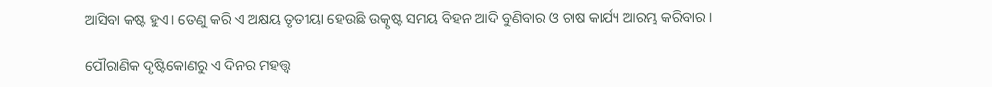ଆସିବା କଷ୍ଟ ହୁଏ। ତେଣୁ କରି ଏ ଅକ୍ଷୟ ତୃତୀୟା ହେଉଛି ଉତ୍କୃଷ୍ଟ ସମୟ ବିହନ ଆଦି ବୁଣିବାର ଓ ଚାଷ କାର୍ଯ୍ୟ ଆରମ୍ଭ କରିବାର।

ପୌରାଣିକ ଦୃଷ୍ଟିକୋଣରୁ ଏ ଦିନର ମହତ୍ତ୍ୱ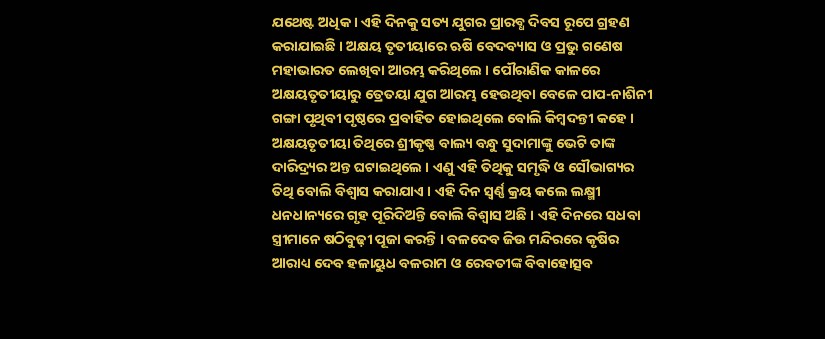ଯଥେଷ୍ଟ ଅଧିକ । ଏହି ଦିନକୁ ସତ୍ୟ ଯୁଗର ପ୍ରାରବ୍ଧ ଦିବସ ରୂପେ ଗ୍ରହଣ କରାଯାଇଛି । ଅକ୍ଷୟ ତୃତୀୟାରେ ଋଷି ବେଦବ୍ୟାସ ଓ ପ୍ରଭୁ ଗଣେଷ ମହାଭାରତ ଲେଖିବା ଆରମ୍ଭ କରିଥିଲେ । ପୌରାଣିକ କାଳରେ ଅକ୍ଷୟତୃତୀୟାରୁ ତ୍ରେତୟା ଯୁଗ ଆରମ୍ଭ ହେଉଥିବା ବେଳେ ପାପ-ନାଶିନୀ ଗଙ୍ଗା ପୃଥିବୀ ପୃଷ୍ଠରେ ପ୍ରବାହିତ ହୋଇଥିଲେ ବୋଲି କିମ୍ବଦନ୍ତୀ କହେ । ଅକ୍ଷୟତୃତୀୟା ତିଥିରେ ଶ୍ରୀକୃଷ୍ଣ ବାଲ୍ୟ ବନ୍ଧୁ ସୁଦାମାଙ୍କୁ ଭେଟି ତାଙ୍କ ଦାରିଦ୍ର୍ୟର ଅନ୍ତ ଘଟାଇଥିଲେ । ଏଣୁ ଏହି ତିଥିକୁ ସମୃଦ୍ଧି ଓ ସୌଭାଗ୍ୟର ତିଥି ବୋଲି ବିଶ୍ୱାସ କରାଯାଏ । ଏହି ଦିନ ସ୍ଵର୍ଣ୍ଣ କ୍ରୟ କଲେ ଲକ୍ଷ୍ମୀ ଧନଧାନ୍ୟରେ ଗୃହ ପୂରିଦିଅନ୍ତି ବୋଲି ବିଶ୍ଵାସ ଅଛି । ଏହି ଦିନରେ ସଧବା ସ୍ତ୍ରୀମାନେ ଷଠିବୁଢ଼ୀ ପୂଜା କରନ୍ତି । ବଳଦେବ ଜିଉ ମନ୍ଦିରରେ କୃଷିର ଆରାଧ୍ୟ ଦେବ ହଳାୟୁଧ ବଳରାମ ଓ ରେବତୀଙ୍କ ବିବାହୋତ୍ସବ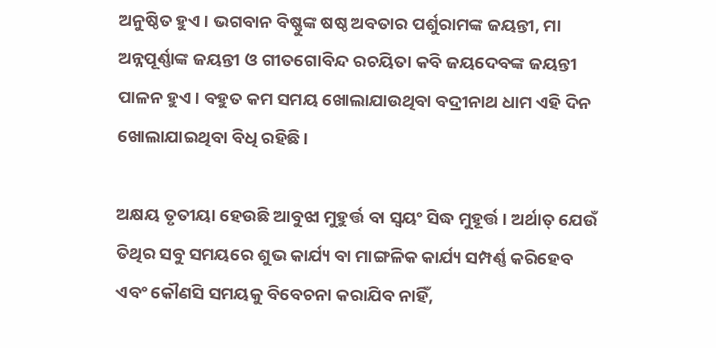ଅନୁଷ୍ଠିତ ହୁଏ । ଭଗବାନ ବିଷ୍ଣୁଙ୍କ ଷଷ୍ଠ ଅବତାର ପର୍ଶୁରାମଙ୍କ ଜୟନ୍ତୀ, ମା ଅନ୍ନପୂର୍ଣ୍ଣାଙ୍କ ଜୟନ୍ତୀ ଓ ଗୀତଗୋବିନ୍ଦ ରଚୟିତା କବି ଜୟଦେବଙ୍କ ଜୟନ୍ତୀ ପାଳନ ହୁଏ । ବହୁତ କମ ସମୟ ଖୋଲାଯାଉଥିବା ବଦ୍ରୀନାଥ ଧାମ ଏହି ଦିନ ଖୋଲାଯାଇଥିବା ବିଧି ରହିଛି ।

ଅକ୍ଷୟ ତୃତୀୟା ହେଉଛି ଆବୁଝା ମୁହୁର୍ତ୍ତ ବା ସ୍ବୟଂ ସିଦ୍ଧ ମୁହୂର୍ତ୍ତ। ଅର୍ଥାତ୍ ଯେଉଁ ତିଥିର ସବୁ ସମୟରେ ଶୁଭ କାର୍ଯ୍ୟ ବା ମାଙ୍ଗଳିକ କାର୍ଯ୍ୟ ସମ୍ପର୍ଣ୍ଣ କରିହେବ ଏବଂ କୌଣସି ସମୟକୁ ବିବେଚନା କରାଯିବ ନାହିଁ,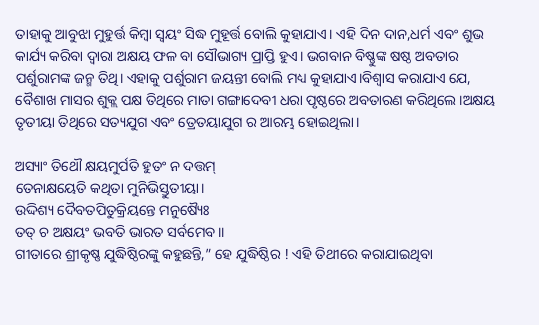ତାହାକୁ ଆବୁଝା ମୁହୁର୍ତ୍ତ କିମ୍ବା ସ୍ବୟଂ ସିଦ୍ଧ ମୁହୂର୍ତ୍ତ ବୋଲି କୁହାଯାଏ। ଏହି ଦିନ ଦାନ,ଧର୍ମ ଏବଂ ଶୁଭ କାର୍ଯ୍ୟ କରିବା ଦ୍ବାରା ଅକ୍ଷୟ ଫଳ ବା ସୌଭାଗ୍ୟ ପ୍ରାପ୍ତି ହୁଏ। ଭଗବାନ ବିଷ୍ଣୁଙ୍କ ଷଷ୍ଠ ଅବତାର ପର୍ଶୁରାମଙ୍କ ଜନ୍ମ ତିଥି। ଏହାକୁ ପର୍ଶୁରାମ ଜୟନ୍ତୀ ବୋଲି ମଧ୍ୟ କୁହାଯାଏ।ବିଶ୍ୱାସ କରାଯାଏ ଯେ, ବୈଶାଖ ମାସର ଶୁକ୍ଲ ପକ୍ଷ ତିଥିରେ ମାତା ଗଙ୍ଗାଦେବୀ ଧରା ପୃଷ୍ଠରେ ଅବତାରଣ କରିଥିଲେ।ଅକ୍ଷୟ ତୃତୀୟା ତିଥିରେ ସତ୍ୟଯୁଗ ଏବଂ ତ୍ରେତୟାଯୁଗ ର ଆରମ୍ଭ ହୋଇଥିଲା।

ଅସ୍ୟାଂ ତିଥୌ କ୍ଷୟମୁର୍ପତି ହୁତଂ ନ ଦତ୍ତମ୍
ତେନାକ୍ଷୟେତି କଥିତା ମୁନିଭିସ୍ତୁତୀୟା।
ଉଦ୍ଦିଶ୍ୟ ଦୈବତପିତୁକ୍ରିୟନ୍ତେ ମନୁଷ୍ୟୈଃ
ତତ୍ ଚ ଅକ୍ଷୟଂ ଭବତି ଭାରତ ସର୍ବମେବ।।
ଗୀତାରେ ଶ୍ରୀକୃଷ୍ଣ ଯୁଦ୍ଧିଷ୍ଠିରଙ୍କୁ କହୁଛନ୍ତି,” ହେ ଯୁଦ୍ଧିଷ୍ଠିର ! ଏହି ତିଥୀରେ କରାଯାଇଥିବା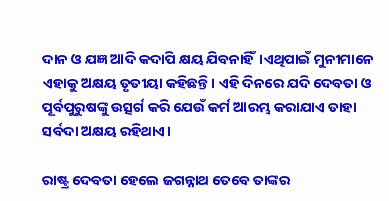ଦାନ ଓ ଯଜ୍ଞ ଆଦି କଦାପି କ୍ଷୟ ଯିବନାହିଁ।ଏଥିପାଇଁ ମୁନୀମାନେ ଏହାକୁ ଅକ୍ଷୟ ତୃତୀୟା କହିଛନ୍ତି। ଏହି ଦିନରେ ଯଦି ଦେବତା ଓ ପୂର୍ବପୁରୁଷଙ୍କୁ ଉତ୍ସର୍ଗ କରି ଯେଉଁ କର୍ମ ଆରମ୍ଭ କରାଯାଏ ତାହା ସର୍ବଦା ଅକ୍ଷୟ ରହିଥାଏ।

ରାଷ୍ଟ୍ର ଦେବତା ହେଲେ ଜଗନ୍ନାଥ ତେବେ ତାଙ୍କର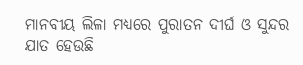ମାନବୀୟ ଲିଳା ମଧ୍ୟରେ ପୁରାତନ ଦୀର୍ଘ ଓ ସୁନ୍ଦର ଯାତ ହେଉଛି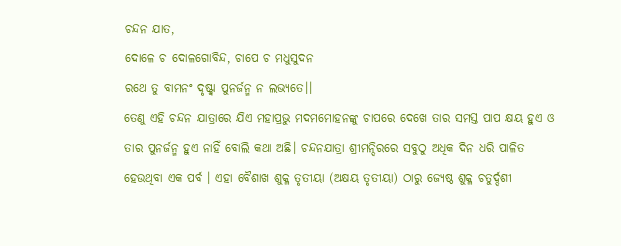ଚନ୍ଦନ ଯାତ,
ଦୋଳେ ଚ ଦୋଳଗୋବିନ୍ଦ, ଚାପେ ଚ ମଧୁସୁଦନ
ରଥେ ତୁ ବାମନଂ ଦୃଷ୍ଟ୍ବା ପୁନର୍ଜନ୍ମ ନ ଲଭ୍ୟତେ।।
ତେଣୁ ଏହି ଚନ୍ଦନ ଯାତ୍ରାରେ ଯିଏ ମହାପ୍ରଭୁ ମଦମମୋହନଙ୍କୁ ଚାପରେ ଦେଖେ ତାର ସମସ୍ତ ପାପ କ୍ଷୟ ହୁଏ ଓ ତାର ପୁନର୍ଜନ୍ମ ହୁଏ ନାହିଁ ବୋଲି କଥା ଅଛି। ଚନ୍ଦନଯାତ୍ରା ଶ୍ରୀମନ୍ଦିରରେ ସବୁଠୁ ଅଧିକ ଦିନ ଧରି ପାଳିତ ହେଉଥିବା ଏକ ପର୍ବ । ଏହା ବୈଶାଖ ଶୁକ୍ଳ ତୃତୀୟା (ଅକ୍ଷୟ ତୃତୀୟା) ଠାରୁ ଜ୍ୟେଷ୍ଠ ଶୁକ୍ଳ ଚତୁର୍ଦ୍ଦଶୀ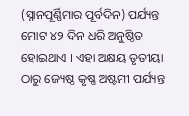(ସ୍ନାନପୂର୍ଣ୍ଣିମାର ପୂର୍ବଦିନ) ପର୍ଯ୍ୟନ୍ତ ମୋଟ ୪୨ ଦିନ ଧରି ଅନୁଷ୍ଠିତ ହୋଇଥାଏ । ଏହା ଅକ୍ଷୟ ତୃତୀୟା ଠାରୁ ଜ୍ୟେଷ୍ଠ କୃଷ୍ଣ ଅଷ୍ଟମୀ ପର୍ଯ୍ୟନ୍ତ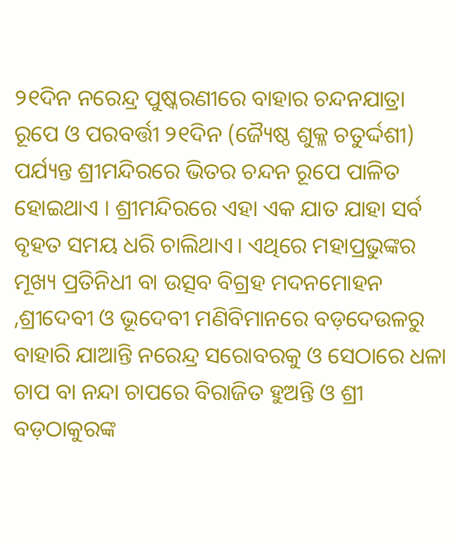୨୧ଦିନ ନରେନ୍ଦ୍ର ପୁଷ୍କରଣୀରେ ବାହାର ଚନ୍ଦନଯାତ୍ରା ରୂପେ ଓ ପରବର୍ତ୍ତୀ ୨୧ଦିନ (ଜ୍ୟୈଷ୍ଠ ଶୁକ୍ଳ ଚତୁର୍ଦ୍ଦଶୀ) ପର୍ଯ୍ୟନ୍ତ ଶ୍ରୀମନ୍ଦିରରେ ଭିତର ଚନ୍ଦନ ରୂପେ ପାଳିତ ହୋଇଥାଏ । ଶ୍ରୀମନ୍ଦିରରେ ଏହା ଏକ ଯାତ ଯାହା ସର୍ବ ବୃହତ ସମୟ ଧରି ଚାଲିଥାଏ। ଏଥିରେ ମହାପ୍ରଭୁଙ୍କର ମୂଖ୍ୟ ପ୍ରତିନିଧୀ ବା ଉତ୍ସବ ବିଗ୍ରହ ମଦନମୋହନ ,ଶ୍ରୀଦେବୀ ଓ ଭୂଦେବୀ ମଣିବିମାନରେ ବଡ଼ଦେଉଳରୁ ବାହାରି ଯାଆନ୍ତି ନରେନ୍ଦ୍ର ସରୋବରକୁ ଓ ସେଠାରେ ଧଳା ଚାପ ବା ନନ୍ଦା ଚାପରେ ବିରାଜିତ ହୁଅନ୍ତି ଓ ଶ୍ରୀ ବଡ଼ଠାକୁରଙ୍କ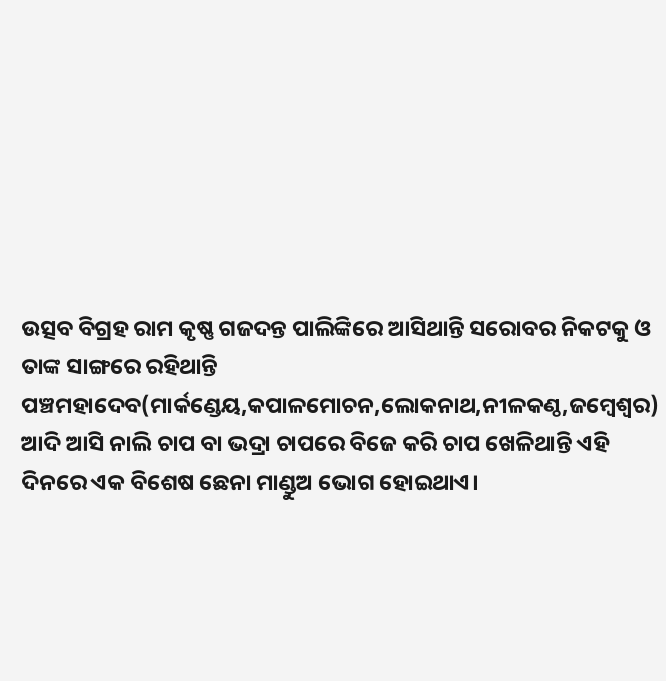ଉତ୍ସବ ବିଗ୍ରହ ରାମ କୃଷ୍ଣ ଗଜଦନ୍ତ ପାଲିଙ୍କିରେ ଆସିଥାନ୍ତି ସରୋବର ନିକଟକୁ ଓ ତାଙ୍କ ସାଙ୍ଗରେ ରହିଥାନ୍ତି ପଞ୍ଚମହାଦେବ(ମାର୍କଣ୍ଡେୟ,କପାଳମୋଚନ,ଲୋକନାଥ,ନୀଳକଣ୍ଠ,ଜମ୍ବେଶ୍ବର) ଆଦି ଆସି ନାଲି ଚାପ ବା ଭଦ୍ରା ଚାପରେ ବିଜେ କରି ଚାପ ଖେଳିଥାନ୍ତି ଏହି ଦିନରେ ଏକ ବିଶେଷ ଛେନା ମାଣ୍ଡୁଅ ଭୋଗ ହୋଇଥାଏ।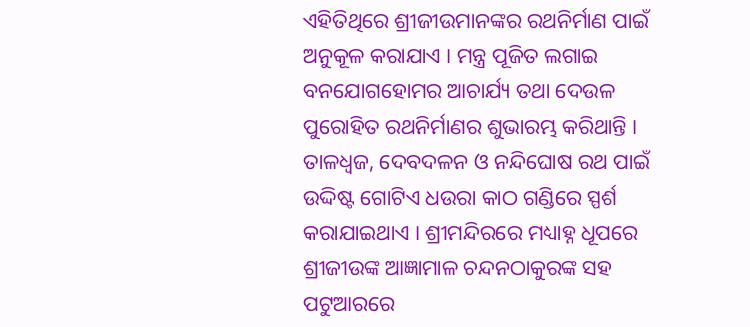ଏହିତିଥିରେ ଶ୍ରୀଜୀଉମାନଙ୍କର ରଥନିର୍ମାଣ ପାଇଁ ଅନୁକୂଳ କରାଯାଏ । ମନ୍ତ୍ର ପୂଜିତ ଲଗାଇ ବନଯୋଗହୋମର ଆଚାର୍ଯ୍ୟ ତଥା ଦେଉଳ ପୁରୋହିତ ରଥନିର୍ମାଣର ଶୁଭାରମ୍ଭ କରିଥାନ୍ତି । ତାଳଧ୍ୱଜ, ଦେବଦଳନ ଓ ନନ୍ଦିଘୋଷ ରଥ ପାଇଁ ଉଦ୍ଦିଷ୍ଟ ଗୋଟିଏ ଧଉରା କାଠ ଗଣ୍ଡିରେ ସ୍ପର୍ଶ କରାଯାଇଥାଏ । ଶ୍ରୀମନ୍ଦିରରେ ମଧ୍ୟାହ୍ନ ଧୂପରେ ଶ୍ରୀଜୀଉଙ୍କ ଆଜ୍ଞାମାଳ ଚନ୍ଦନଠାକୁରଙ୍କ ସହ ପଟୁଆରରେ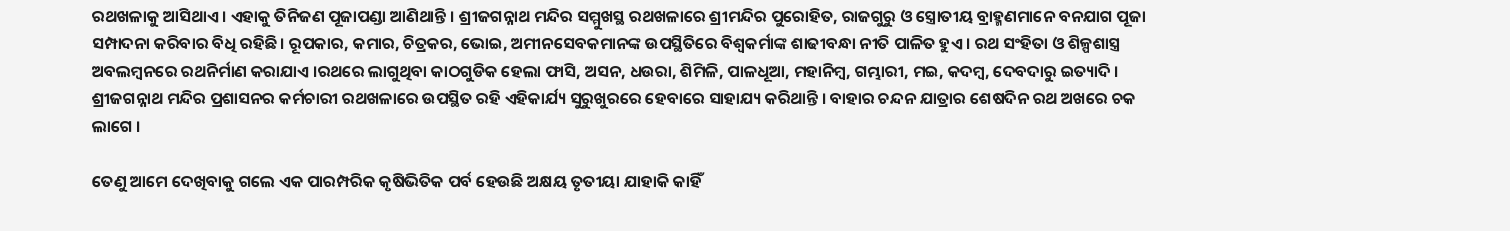ରଥଖଳାକୁ ଆସିଥାଏ । ଏହାକୁ ତିନିଜଣ ପୂଜାପଣ୍ଡା ଆଣିଥାନ୍ତି । ଶ୍ରୀଜଗନ୍ନାଥ ମନ୍ଦିର ସମ୍ମୁଖସ୍ଥ ରଥଖଳାରେ ଶ୍ରୀମନ୍ଦିର ପୁରୋହିତ, ରାଜଗୁରୁ ଓ ସ୍ତ୍ରୋତୀୟ ବ୍ରାହ୍ମଣମାନେ ବନଯାଗ ପୂଜା ସମ୍ପାଦନା କରିବାର ବିଧି ରହିଛି । ରୂପକାର, କମାର, ଚିତ୍ରକର, ଭୋଇ, ଅମୀନସେବକମାନଙ୍କ ଉପସ୍ଥିତିରେ ବିଶ୍ୱକର୍ମାଙ୍କ ଶାଢୀବନ୍ଧା ନୀତି ପାଳିତ ହୁଏ । ରଥ ସଂହିତା ଓ ଶିଳ୍ପଶାସ୍ତ୍ର ଅବଲମ୍ବନରେ ରଥନିର୍ମାଣ କରାଯାଏ ।ରଥରେ ଲାଗୁଥିବା କାଠଗୁଡିକ ହେଲା ଫାସି, ଅସନ, ଧଉରା, ଶିମିଳି, ପାଳଧୂଆ, ମହାନିମ୍ବ, ଗମ୍ଭାରୀ, ମଇ, କଦମ୍ବ, ଦେବଦାରୁ ଇତ୍ୟାଦି । ଶ୍ରୀଜଗନ୍ନାଥ ମନ୍ଦିର ପ୍ରଶାସନର କର୍ମଚାରୀ ରଥଖଳାରେ ଉପସ୍ଥିତ ରହି ଏହିକାର୍ଯ୍ୟ ସୁରୁଖୁରରେ ହେବାରେ ସାହାଯ୍ୟ କରିଥାନ୍ତି । ବାହାର ଚନ୍ଦନ ଯାତ୍ରାର ଶେଷଦିନ ରଥ ଅଖରେ ଚକ ଲାଗେ ।

ତେଣୁ ଆମେ ଦେଖିବାକୁ ଗଲେ ଏକ ପାରମ୍ପରିକ କୃଷିଭିତିକ ପର୍ବ ହେଉଛି ଅକ୍ଷୟ ତୃତୀୟା ଯାହାକି କାହିଁ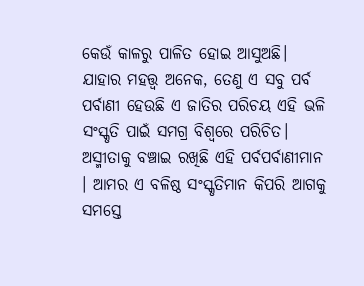କେଉଁ କାଳରୁ ପାଳିତ ହୋଇ ଆସୁଅଛି। ଯାହାର ମହତ୍ତ୍ବ ଅନେକ, ତେଣୁ ଏ ସବୁ ପର୍ବ ପର୍ବାଣୀ ହେଉଛି ଏ ଜାତିର ପରିଚୟ ଏହି ଭଳି ସଂସ୍କୃତି ପାଇଁ ସମଗ୍ର ବିଶ୍ବରେ ପରିଚିତ। ଅସ୍ମୀତାକୁ ବଞ୍ଚାଇ ରଖିଛି ଏହି ପର୍ବପର୍ବାଣୀମାନ । ଆମର ଏ ବଳିଷ୍ଠ ସଂସ୍କୃତିମାନ କିପରି ଆଗକୁ ସମସ୍ତେ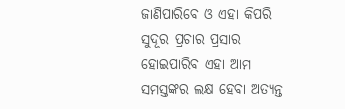ଜାଣିପାରିବେ ଓ ଏହା କିପରି ସୁଦୂର ପ୍ରଚାର ପ୍ରସାର ହୋଇପାରିବ ଏହା ଆମ ସମସ୍ତଙ୍କର ଲକ୍ଷ ହେବା ଅତ୍ୟନ୍ତ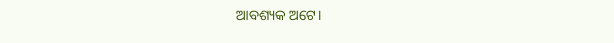ଆବଶ୍ୟକ ଅଟେ।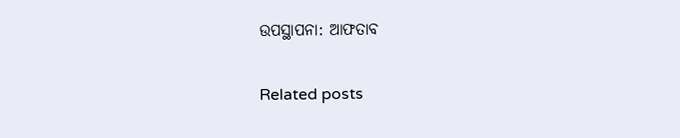ଉପସ୍ଥାପନା: ଆଫତାବ

Related posts